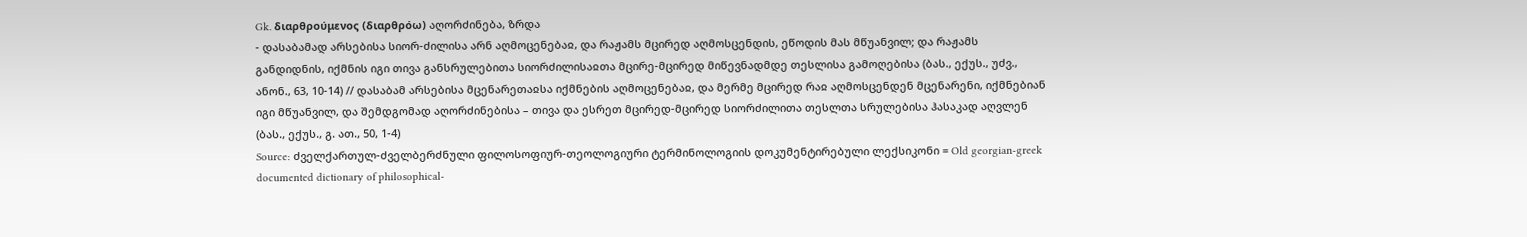Gk. διαρθρούμενος (διαρθρόω) აღორძინება, ზრდა
- დასაბამად არსებისა სიორ-ძილისა არნ აღმოცენებაჲ, და რაჟამს მცირედ აღმოსცენდის, ეწოდის მას მწუანვილ; და რაჟამს განდიდნის, იქმნის იგი თივა განსრულებითა სიორძილისაჲთა მცირე-მცირედ მიწევნადმდე თესლისა გამოღებისა (ბას., ექუს., უძვ., ანონ., 63, 10-14) // დასაბამ არსებისა მცენარეთაჲსა იქმნების აღმოცენებაჲ, და მერმე მცირედ რაჲ აღმოსცენდენ მცენარენი, იქმნებიან იგი მწუანვილ, და შემდგომად აღორძინებისა – თივა და ესრეთ მცირედ-მცირედ სიორძილითა თესლთა სრულებისა ჰასაკად აღვლენ (ბას., ექუს., გ. ათ., 50, 1-4)
Source: ძველქართულ-ძველბერძნული ფილოსოფიურ-თეოლოგიური ტერმინოლოგიის დოკუმენტირებული ლექსიკონი = Old georgian-greek documented dictionary of philosophical-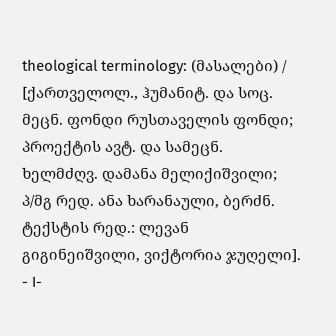theological terminology: (მასალები) / [ქართველოლ., ჰუმანიტ. და სოც. მეცნ. ფონდი რუსთაველის ფონდი; პროექტის ავტ. და სამეცნ. ხელმძღვ. დამანა მელიქიშვილი; პ/მგ რედ. ანა ხარანაული, ბერძნ. ტექსტის რედ.: ლევან გიგინეიშვილი, ვიქტორია ჯუღელი]. - I-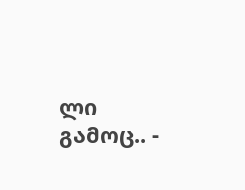ლი გამოც.. -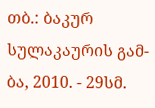თბ.: ბაკურ სულაკაურის გამ-ბა, 2010. - 29სმ.